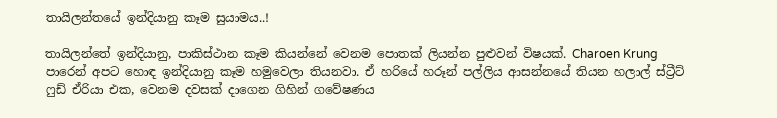තායිලන්තයේ ඉන්දියානු කෑම සුයාමය..!

තායිලන්තේ ඉන්දියානු, පාකිස්ථාන කෑම කියන්නේ වෙනම පොතක් ලියන්න පුළුවන් විෂයක්. Charoen Krung පාරෙන් අපට හොඳ ඉන්දියානු කෑම හමුවෙලා තියනවා. ඒ හරියේ හරූන් පල්ලිය ආසන්නයේ තියන හලාල් ස්ට්‍රීට් ෆුඩ් ඒරියා එක, වෙනම දවසක් දාගෙන ගිහින් ගවේෂණය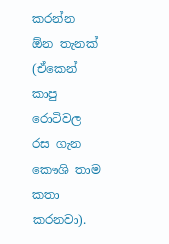කරන්න ඕන තැනක් (ඒකෙන් කාපු රොටිවල රස ගැන කෞශි තාම කතා කරනවා).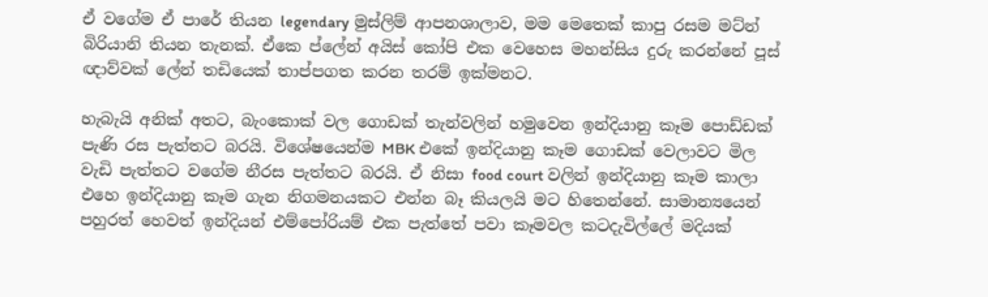ඒ වගේම ඒ පාරේ තියන legendary මුස්ලිම් ආපනශාලාව, මම මෙතෙක් කාපු රසම මට්න් බිරියානි තියන තැනක්. ඒකෙ ප්ලේන් අයිස් කෝපි එක වෙහෙස මහන්සිය දුරු කරන්නේ පූස් ඥාව්වක් ලේන් තඩියෙක් තාප්පගත කරන තරම් ඉක්මනට.

හැබැයි අනික් අතට, බැංකොක් වල ගොඩක් තැන්වලින් හමුවෙන ඉන්දියානු කෑම පොඩ්ඩක් පැණි රස පැත්තට බරයි. විශේෂයෙන්ම MBK එකේ ඉන්දියානු කෑම ගොඩක් වෙලාවට මිල වැඩි පැත්තට වගේම නීරස පැත්තට බරයි. ඒ නිසා food court වලින් ඉන්දියානු කෑම කාලා එහෙ ඉන්දියානු කෑම ගැන නිගමනයකට එන්න බෑ කියලයි මට හිතෙන්නේ. සාමාන්‍යයෙන් පහුරත් හෙවත් ඉන්දියන් එම්පෝරියම් එක පැත්තේ පවා කෑමවල කටදැවිල්ලේ මදියක්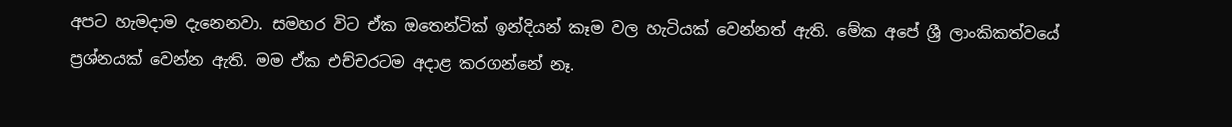අපට හැමදාම දැනෙනවා. සමහර විට ඒක ඔතෙන්ටික් ඉන්දියන් කෑම වල හැටියක් වෙන්නත් ඇති. මේක අපේ ශ්‍රී ලාංකිකත්වයේ ප්‍රශ්නයක් වෙන්න ඇති. මම ඒක එච්චරටම අදාළ කරගන්නේ නෑ.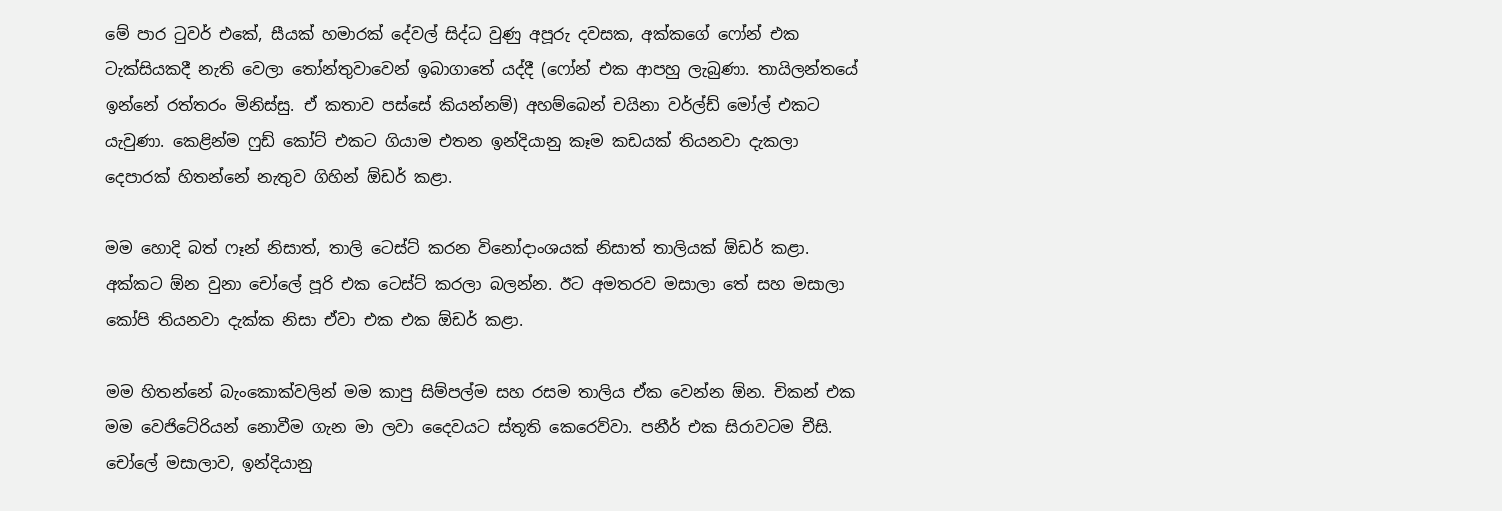මේ පාර ටුවර් එකේ, සීයක් හමාරක් දේවල් සිද්ධ වුණු අපූරු දවසක, අක්කගේ ෆෝන් එක ටැක්සියකදී නැති වෙලා තෝන්තුවාවෙන් ඉබාගාතේ යද්දී (ෆෝන් එක ආපහු ලැබුණා. තායිලන්තයේ ඉන්නේ රත්තරං මිනිස්සු. ඒ කතාව පස්සේ කියන්නම්) අහම්බෙන් චයිනා වර්ල්ඩ් මෝල් එකට යැවුණා. කෙළින්ම ෆුඩ් කෝට් එකට ගියාම එතන ඉන්දියානු කෑම කඩයක් තියනවා දැකලා දෙපාරක් හිතන්නේ නැතුව ගිහින් ඕඩර් කළා.

මම හොදි බත් ෆෑන් නිසාත්, තාලි ටෙස්ට් කරන විනෝදාංශයක් නිසාත් තාලියක් ඕඩර් කළා. අක්කට ඕන වුනා චෝලේ පූරි එක ටෙස්ට් කරලා බලන්න. ඊට අමතරව මසාලා තේ සහ මසාලා කෝපි තියනවා දැක්ක නිසා ඒවා එක එක ඕඩර් කළා.

මම හිතන්නේ බැංකොක්වලින් මම කාපු සිම්පල්ම සහ රසම තාලිය ඒක වෙන්න ඕන. චිකන් එක මම වෙජිටේරියන් නොවීම ගැන මා ලවා දෛවයට ස්තූති කෙරෙව්වා. පනීර් එක සිරාවටම චීසි. චෝලේ මසාලාව, ඉන්දියානු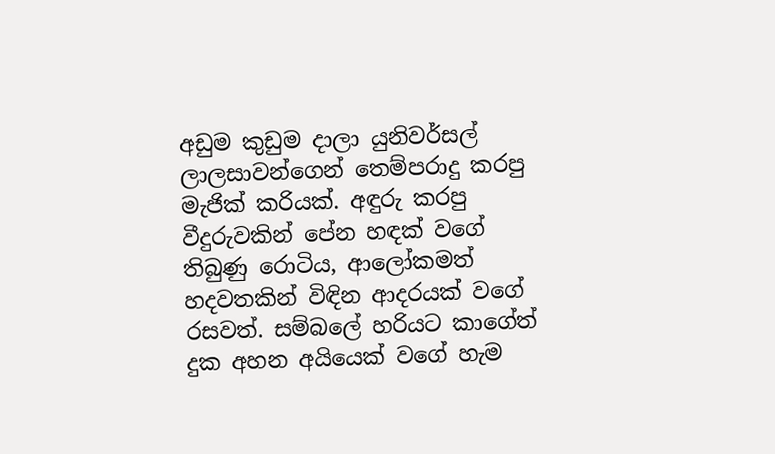අඩුම කුඩුම දාලා යුනිවර්සල් ලාලසාවන්ගෙන් තෙම්පරාදු කරපු මැජික් කරියක්. අඳුරු කරපු වීදුරුවකින් පේන හඳක් වගේ තිබුණු රොටිය, ආලෝකමත් හදවතකින් විඳින ආදරයක් වගේ රසවත්. සම්බලේ හරියට කාගේත් දුක අහන අයියෙක් වගේ හැම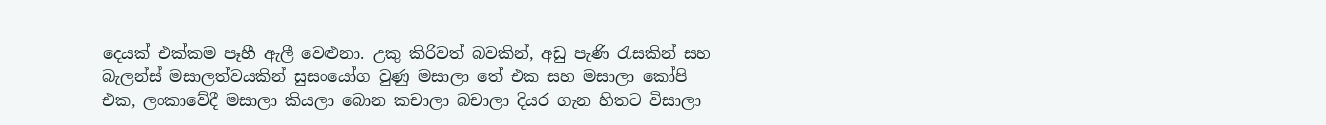දෙයක් එක්කම පෑහී ඇලී වෙළුනා. උකු කිරිවත් බවකින්, අඩු පැණි රැසකින් සහ බැලන්ස් මසාලත්වයකින් සුසංයෝග වුණු මසාලා තේ එක සහ මසාලා කෝපි එක, ලංකාවේදී මසාලා කියලා බොන කචාලා බචාලා දියර ගැන හිතට විසාලා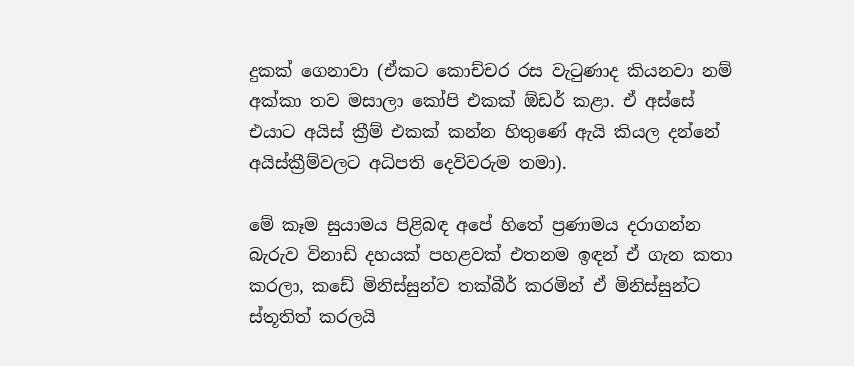දුකක් ගෙනාවා (ඒකට කොච්චර රස වැටුණාද කියනවා නම් අක්කා තව මසාලා කෝපි එකක් ඕඩර් කළා. ඒ අස්සේ එයාට අයිස් ක්‍රීම් එකක් කන්න හිතුණේ ඇයි කියල දන්නේ අයිස්ක්‍රීම්වලට අධිපති දෙවිවරුම තමා).

මේ කෑම සුයාමය පිළිබඳ අපේ හිතේ ප්‍රණාමය දරාගන්න බැරුව විනාඩි දහයක් පහළවක් එතනම ඉඳන් ඒ ගැන කතා කරලා, කඩේ මිනිස්සුන්ව තක්බීර් කරමින් ඒ මිනිස්සුන්ට ස්තූතිත් කරලයි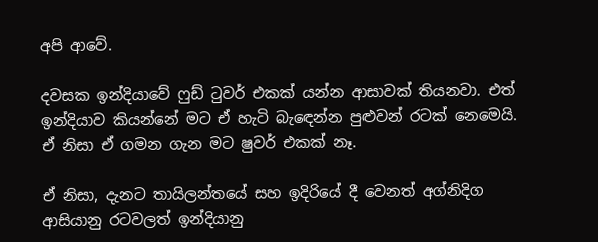අපි ආවේ.

දවසක ඉන්දියාවේ ෆුඩ් ටුවර් එකක් යන්න ආසාවක් තියනවා. එත් ඉන්දියාව කියන්නේ මට ඒ හැටි බැඳෙන්න පුළුවන් රටක් නෙමෙයි. ඒ නිසා ඒ ගමන ගැන මට ෂුවර් එකක් නෑ.

ඒ නිසා, දැනට තායිලන්තයේ සහ ඉදිරියේ දී වෙනත් අග්නිදිග ආසියානු රටවලත් ඉන්දියානු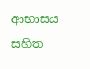ආභාසය සහිත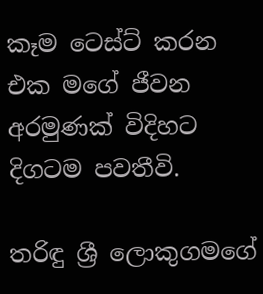කෑම ටෙස්ට් කරන එක මගේ ජීවන අරමුණක් විදිහට දිගටම පවතීවි.

තරිඳු ශ්‍රී ලොකුගමගේ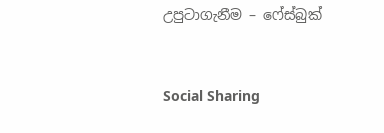උපුටාගැනීම – ෆේස්බුක්



Social Sharing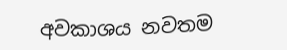අවකාශය නවතම